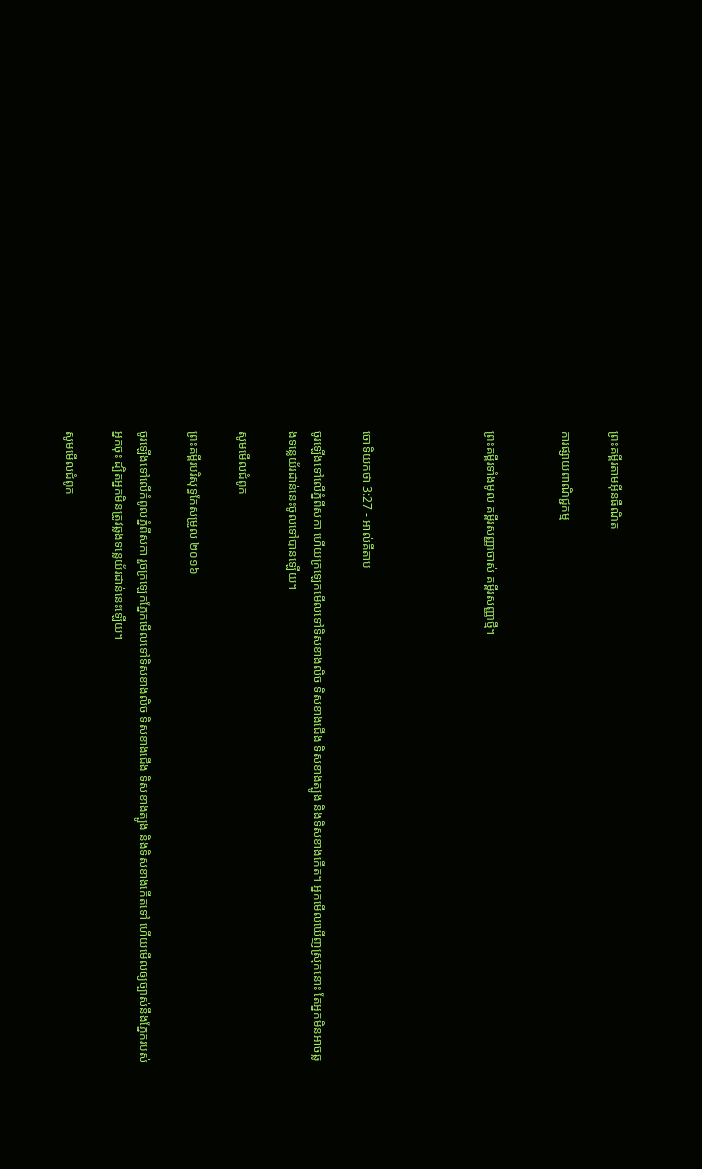ព្រះគម្ពីរតាមអ៊ីនធឺណិត

ការផ្សាយពាណិជ្ជកម្ម


ព្រះគម្ពីរទាំងមូល គម្ពីរសញ្ញាចាស់ គម្ពីរសញ្ញាថ្មី។




ចោទិយ‌កថា 3:27 - អាល់គីតាប

ចូរឡើងទៅលើភ្នំពីសកា ហើយក្រឡេកមើលទៅទិសខាងលិច ទិសខាងជើង ទិសខាងត្បូង និងទិសខាងកើត។ អ្នកមើលឃើញស្រុកនោះ តែអ្នកមិនអាចឆ្លងទន្លេយ័រ‌ដាន់នេះចូលទៅបានឡើយ។

សូមមើលជំពូក

ព្រះគម្ពីរបរិសុទ្ធកែសម្រួល ២០១៦

ចូរឡើងទៅលើកំពូលភ្នំពីសកា រួចក្រឡេកភ្នែកមើលទៅទិសខាងលិច ទិសខាងជើង ទិសខាងត្បូង និងទិសខាងកើតទៅ ហើយមើលឲ្យច្បាស់នឹងភ្នែករបស់អ្នកចុះ ដ្បិតអ្នកមិនត្រូវឆ្លងទន្លេយ័រ‌ដាន់នេះឡើយ។

សូមមើលជំពូក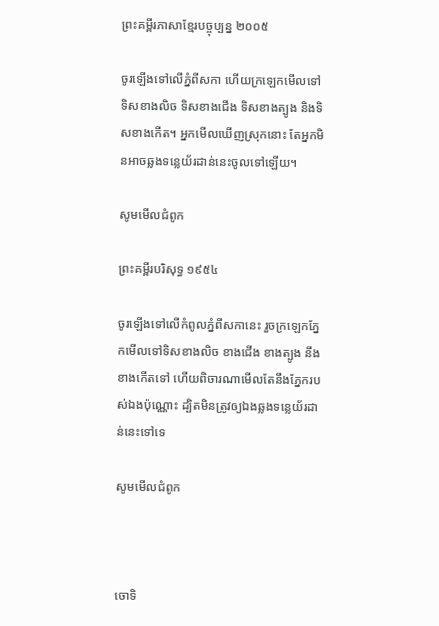ព្រះគម្ពីរភាសាខ្មែរបច្ចុប្បន្ន ២០០៥

ចូរឡើងទៅលើភ្នំពីសកា ហើយក្រឡេកមើលទៅទិសខាងលិច ទិសខាងជើង ទិសខាងត្បូង និងទិសខាងកើត។ អ្នកមើលឃើញស្រុកនោះ តែអ្នកមិនអាចឆ្លងទន្លេយ័រដាន់នេះចូលទៅឡើយ។

សូមមើលជំពូក

ព្រះគម្ពីរបរិសុទ្ធ ១៩៥៤

ចូរឡើងទៅលើកំពូលភ្នំពីសកានេះ រួចក្រឡេកភ្នែកមើលទៅទិសខាងលិច ខាងជើង ខាងត្បូង នឹងខាងកើតទៅ ហើយពិចារណាមើលតែនឹងភ្នែករបស់ឯងប៉ុណ្ណោះ ដ្បិតមិនត្រូវឲ្យឯងឆ្លងទន្លេយ័រដាន់នេះទៅទេ

សូមមើលជំពូក



ចោទិ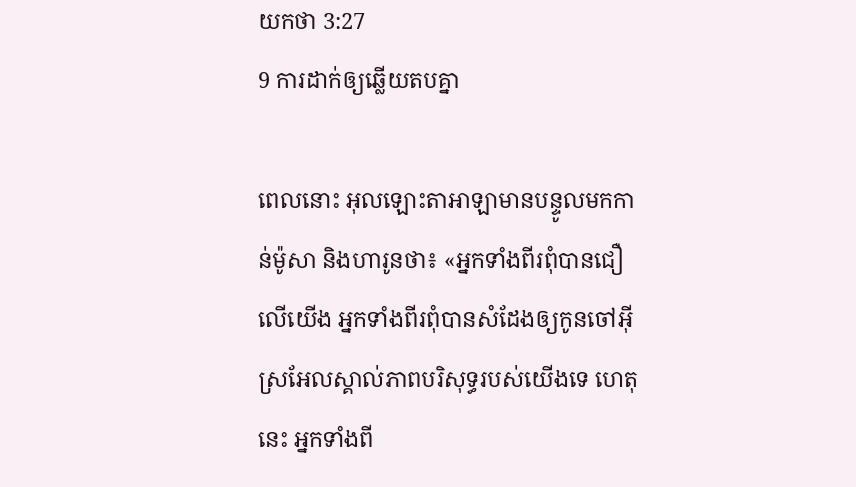យ‌កថា 3:27
9 ការដាក់ឲ្យឆ្លើយតបគ្នា

ពេលនោះ អុលឡោះ‌តាអាឡាមានបន្ទូលមកកាន់ម៉ូសា និងហារូនថា៖ «អ្នកទាំងពីរពុំបានជឿលើយើង អ្នកទាំងពីរពុំបានសំដែងឲ្យកូនចៅអ៊ីស្រ‌អែលស្គាល់ភាពបរិសុទ្ធរបស់យើងទេ ហេតុនេះ អ្នកទាំងពី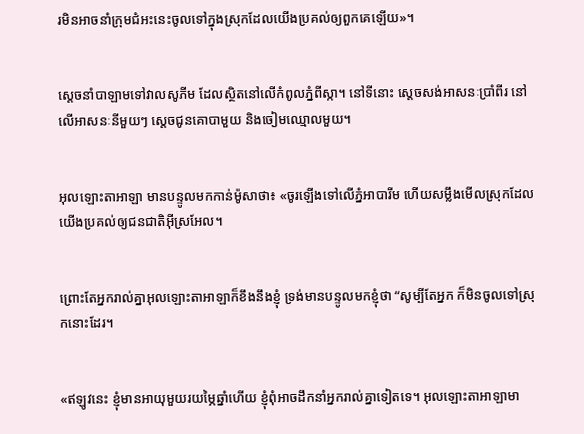រមិនអាចនាំក្រុមជំអះនេះចូលទៅក្នុងស្រុកដែលយើងប្រគល់ឲ្យពួកគេឡើយ»។


ស្តេចនាំបាឡាមទៅវាលសូភីម ដែលស្ថិតនៅលើកំពូលភ្នំពីស្កា។ នៅទីនោះ ស្តេចសង់អាសនៈប្រាំ‌ពីរ នៅលើអាសនៈនីមួយៗ ស្តេចជូនគោបាមួយ និងចៀមឈ្មោលមួយ។


អុលឡោះ‌តាអាឡា មានបន្ទូលមកកាន់ម៉ូសាថា៖ «ចូរឡើងទៅលើភ្នំអាបារីម ហើយសម្លឹងមើលស្រុកដែលយើងប្រគល់ឲ្យជន‌ជាតិអ៊ីស្រ‌អែល។


ព្រោះតែអ្នករាល់គ្នាអុលឡោះ‌តាអាឡាក៏ខឹងនឹងខ្ញុំ ទ្រង់មានបន្ទូលមកខ្ញុំថា “សូម្បីតែអ្នក ក៏មិនចូលទៅស្រុកនោះដែរ។


«ឥឡូវនេះ ខ្ញុំមានអាយុមួយរយម្ភៃឆ្នាំហើយ ខ្ញុំពុំអាចដឹកនាំអ្នករាល់គ្នាទៀតទេ។ អុលឡោះ‌តាអាឡាមា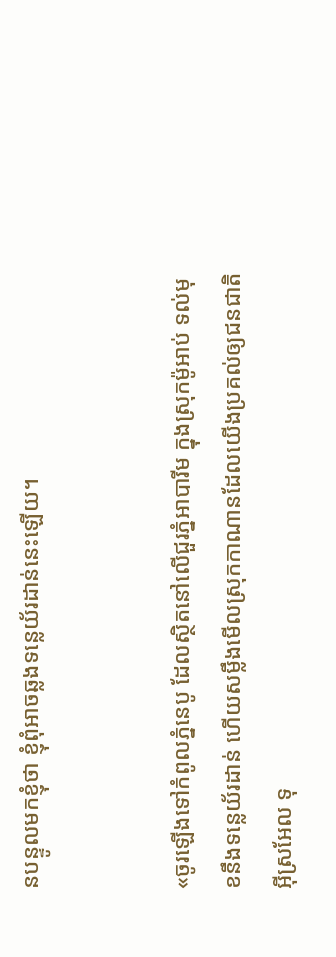នបន្ទូលមកខ្ញុំថា ខ្ញុំពុំអាចឆ្លងទន្លេយ័រ‌ដាន់នេះឡើយ។


«ចូរឡើងទៅកំពូលភ្នំនេបូ ដែលស្ថិតនៅលើជួរភ្នំអាបា‌រីម ក្នុងស្រុកម៉ូអាប់ ទល់មុខនឹងទន្លេយ័រ‌ដាន់ ហើយសម្លឹងមើលស្រុកកាណានដែលយើងប្រគល់ឲ្យជន‌ជាតិអ៊ីស្រ‌អែល ទុ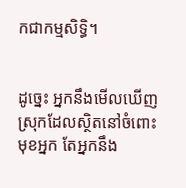កជាកម្ម‌សិទ្ធិ។


ដូច្នេះ អ្នកនឹងមើលឃើញស្រុកដែលស្ថិតនៅចំពោះមុខអ្នក តែអ្នកនឹង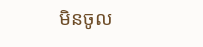មិនចូល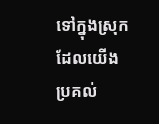ទៅក្នុងស្រុកដែលយើងប្រគល់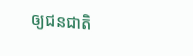ឲ្យជន‌ជាតិ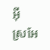អ៊ីស្រ‌អែ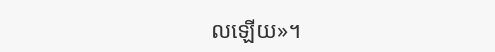លឡើយ»។